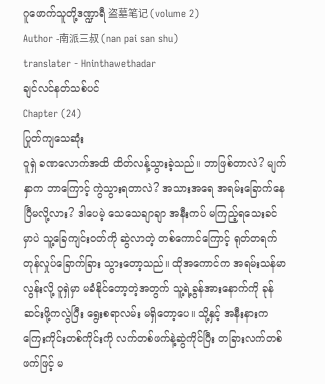ဂူဖောက်သူတို့ဒဏ္ဍာရီ 盗墓笔记 (volume 2)
Author -南派三叔 (nan pai san shu)
translater - Hninthawethadar
ချင်လင်နတ်သစ်ပင်
Chapter (24)
ပြုတ်ကျသေဆုံး
ဝူရှဲ ခဏလောက်အထိ ထိတ်လန့်သွားခဲ့သည်။ ဘာဖြစ်တာလဲ? မျက်နှာက ဘာကြောင့် ကွဲသွားရတာလဲ? အသားအရေ အရမ်းခြောက်နေပြီမလို့လား? ဒါပေမဲ့ သေသေချာချာ အနီးကပ် မကြည့်ရသေးခင်မှာပဲ သူ့ခြေကျင်းဝတ်ကို ဆွဲလာတဲ့ တစ်ကောင်ကြောင့် ရုတ်တရက် တုန်လှုပ်ခြောက်ခြား သွားတော့သည်။ ထိုအကောင်က အရမ်းသန်မာလွန်းလို့ ဝူရှဲမှာ မခံနိုင်တော့တဲ့အတွက် သူ့ရဲ့ခွန်အားနောက်ကို ခုန်ဆင်းဖို့ကလွဲပြီး ရွေးစရာလမ်း မရှိတော့ပေ။ သို့နှင့် အနီးနားက ကြေးကိုင်းတစ်ကိုင်းကို လက်တစ်ဖက်နဲ့ဆွဲကိုင်ပြီး တခြားလက်တစ်ဖက်ဖြင့် မ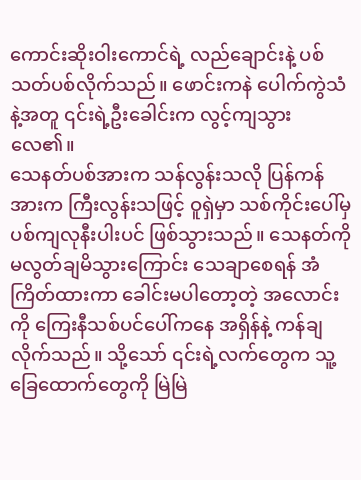ကောင်းဆိုးဝါးကောင်ရဲ့ လည်ချောင်းနဲ့ ပစ်သတ်ပစ်လိုက်သည်။ ဖောင်းကနဲ ပေါက်ကွဲသံနဲ့အတူ ၎င်းရဲ့ဦးခေါင်းက လွင့်ကျသွားလေ၏။
သေနတ်ပစ်အားက သန်လွန်းသလို ပြန်ကန်အားက ကြီးလွန်းသဖြင့် ဝူရှဲမှာ သစ်ကိုင်းပေါ်မှ ပစ်ကျလုနီးပါးပင် ဖြစ်သွားသည်။ သေနတ်ကို မလွတ်ချမိသွားကြောင်း သေချာစေရန် အံကြိတ်ထားကာ ခေါင်းမပါတော့တဲ့ အလောင်းကို ကြေးနီသစ်ပင်ပေါ်ကနေ အရှိန်နဲ့ ကန်ချလိုက်သည်။ သို့သော် ၎င်းရဲ့လက်တွေက သူ့ခြေထောက်တွေကို မြဲမြဲ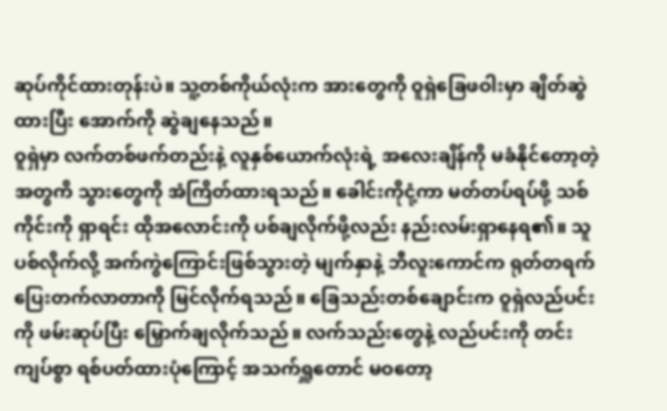ဆုပ်ကိုင်ထားတုန်းပဲ။ သူ့တစ်ကိုယ်လုံးက အားတွေကို ဝူရှဲခြေဖဝါးမှာ ချိတ်ဆွဲထားပြီး အောက်ကို ဆွဲချနေသည်။
ဝူရှဲမှာ လက်တစ်ဖက်တည်းနဲ့ လူနှစ်ယောက်လုံးရဲ့ အလေးချိန်ကို မခံနိုင်တော့တဲ့ အတွကိ သွားတွေကို အံကြိတ်ထားရသည်။ ခေါင်းကိုငုံ့ကာ မတ်တပ်ရပ်ဖို့ သစ်ကိုင်းကို ရှာရင်း ထိုအလောင်းကို ပစ်ချလိုက်ဖို့လည်း နည်းလမ်းရှာနေရ၏။ သူပစ်လိုက်လို့ အက်ကွဲကြောင်းဖြစ်သွားတဲ့ မျက်နှာနဲ့ ဘီလူးကောင်က ရုတ်တရက် ပြေးတက်လာတာကို မြင်လိုက်ရသည်။ ခြေသည်းတစ်ချောင်းက ဝူရှဲလည်ပင်းကို ဖမ်းဆုပ်ပြီး မြှောက်ချလိုက်သည်။ လက်သည်းတွေနဲ့ လည်ပင်းကို တင်းကျပ်စွာ ရစ်ပတ်ထားပုံကြောင့် အသက်ရှူတောင် မဝတော့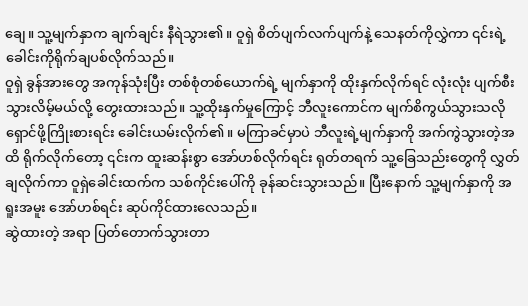ချေ။ သူ့မျက်နှာက ချက်ချင်း နီရဲသွား၏။ ဝူရှဲ စိတ်ပျက်လက်ပျက်နဲ့ သေနတ်ကိုလွှဲကာ ၎င်းရဲ့ ခေါင်းကိုရိုက်ချပစ်လိုက်သည်။
ဝူရှဲ ခွန်အားတွေ အကုန်သုံးပြီး တစ်စုံတစ်ယောက်ရဲ့ မျက်နှာကို ထိုးနှက်လိုက်ရင် လုံးလုံး ပျက်စီးသွားလိမ့်မယ်လို့ တွေးထားသည်။ သူ့ထိုးနှက်မှုကြောင့် ဘီလူးကောင်က မျက်စိကွယ်သွားသလို ရှောင်ဖို့ကြိုးစားရင်း ခေါင်းယမ်းလိုက်၏။ မကြာခင်မှာပဲ ဘီလူးရဲ့မျက်နှာကို အက်ကွဲသွားတဲ့အထိ ရိုက်လိုက်တော့ ၎င်းက ထူးဆန်းစွာ အော်ဟစ်လိုက်ရင်း ရုတ်တရက် သူ့ခြေသည်းတွေကို လွှတ်ချလိုက်ကာ ဝူရှဲခေါင်းထက်က သစ်ကိုင်းပေါ်ကို ခုန်ဆင်းသွားသည်။ ပြီးနောက် သူ့မျက်နှာကို အရူးအမူး အော်ဟစ်ရင်း ဆုပ်ကိုင်ထားလေသည်။
ဆွဲထားတဲ့ အရာ ပြတ်တောက်သွားတာ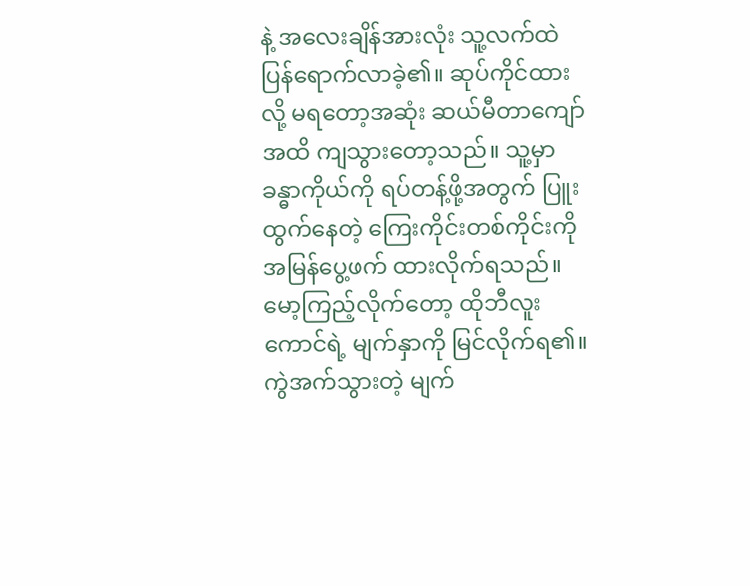နဲ့ အလေးချိန်အားလုံး သူ့လက်ထဲ ပြန်ရောက်လာခဲ့၏။ ဆုပ်ကိုင်ထားလို့ မရတော့အဆုံး ဆယ်မီတာကျော်အထိ ကျသွားတော့သည်။ သူ့မှာ ခန္ဓာကိုယ်ကို ရပ်တန့်ဖို့အတွက် ပြူးထွက်နေတဲ့ ကြေးကိုင်းတစ်ကိုင်းကို အမြန်ပွေ့ဖက် ထားလိုက်ရသည်။ မော့ကြည့်လိုက်တော့ ထိုဘီလူးကောင်ရဲ့ မျက်နှာကို မြင်လိုက်ရ၏။ ကွဲအက်သွားတဲ့ မျက်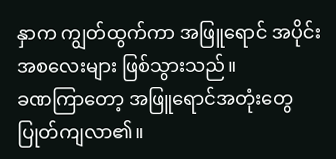နှာက ကျွတ်ထွက်ကာ အဖြူရောင် အပိုင်းအစလေးများ ဖြစ်သွားသည်။
ခဏကြာတော့ အဖြူရောင်အတုံးတွေ ပြုတ်ကျလာ၏။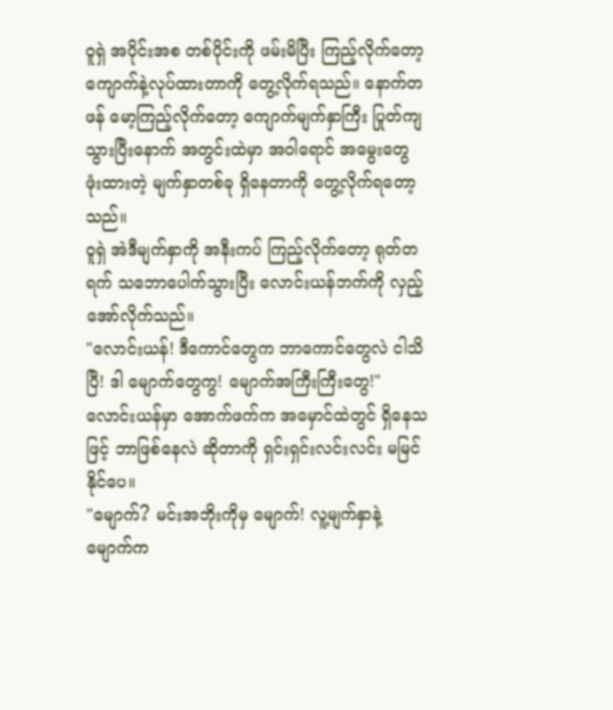ဝူရှဲ အပိုင်းအစ တစ်ပိုင်းကို ဖမ်းမိပြီး ကြည့်လိုက်တော့ ကျောက်နဲ့လုပ်ထားတာကို တွေ့လိုက်ရသည်။ နောက်တဖန် မော့ကြည့်လိုက်တော့ ကျောက်မျက်နှာကြီး ပြုတ်ကျသွားပြီးနောက် အတွင်းထဲမှာ အဝါရောင် အမွေးတွေ ဖုံးထားတဲ့ မျက်နှာတစ်ခု ရှိနေတာကို တွေ့လိုက်ရတော့သည်။
ဝူရှဲ အဲဒီမျက်နှာကို အနီးကပ် ကြည့်လိုက်တော့ ရုတ်တရက် သဘောပေါက်သွားပြီး လောင်းယန်ဘက်ကို လှည့်အော်လိုက်သည်။
"လောင်းယန်! ဒီကောင်တွေက ဘာကောင်တွေလဲ ငါသိပြီ! ဒါ မျောက်တွေကွ! မျောက်အကြီးကြီးတွေ!"
လောင်းယန်မှာ အောက်ဖက်က အမှောင်ထဲတွင် ရှိနေသဖြင့် ဘာဖြစ်နေလဲ ဆိုတာကို ရှင်းရှင်းလင်းလင်း မမြင်နိုင်ပေ။
"မျောက်? မင်းအဘိုးကိုမှ မျောက်! လူ့မျက်နှာနဲ့ မျောက်က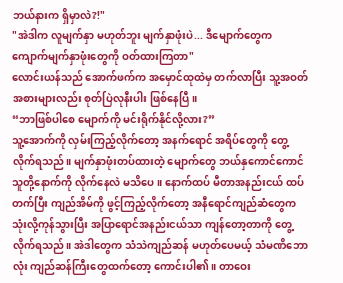ဘယ်နားက ရှိမှာလဲ?!"
"အဲဒါက လူမျက်နှာ မဟုတ်ဘူး မျက်နှာဖုံးပဲ... ဒီမျောက်တွေက ကျောက်မျက်နှာဖုံးတွေကို ဝတ်ထားကြတာ"
လောင်းယန်သည် အောက်ဖက်က အမှောင်ထုထဲမှ တက်လာပြီး သူ့အဝတ်အစားများလည်း စုတ်ပြဲလုနီးပါး ဖြစ်နေပြီ။
“ဘာဖြစ်ပါစေ မျောက်ကို မင်းရိုက်နိုင်လို့လား?”
သူ့အောက်ကို လှမ်းကြည့်လိုက်တော့ အနက်ရောင် အရိပ်တွေကို တွေ့လိုက်ရသည်။ မျက်နှာဖုံးတပ်ထားတဲ့ မျောက်တွေ ဘယ်နှကောင်ကောင် သူတို့နောက်ကို လိုက်နေလဲ မသိပေ။ နောက်ထပ် မီတာအနည်းငယ် ထပ်တက်ပြီး ကျည်အိမ်ကို ဖွင့်ကြည့်လိုက်တော့ အနီရောင်ကျည်ဆံတွေက သုံးလို့ကုန်သွားပြီး အပြာရောင်အနည်းငယ်သာ ကျန်တော့တာကို တွေ့လိုက်ရသည်။ အဲဒါတွေက သံသဲကျည်ဆန် မဟုတ်ပေမယ့် သံမဏိဘောလုံး ကျည်ဆန်ကြီးတွေထက်တော့ ကောင်းပါ၏။ တာဝေး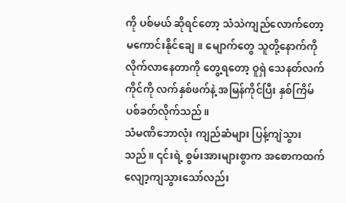ကို ပစ်မယ် ဆိုရင်တော့ သံသဲကျည်လောက်တော့ မကောင်းနိုင်ချေ။ မျောက်တွေ သူတို့နောက်ကို လိုက်လာနေတာကို တွေ့ရတော့ ဝူရှဲ သေနတ်လက်ကိုင်ကို လက်နှစ်ဖက်နဲ့ အမြန်ကိုင်ပြီး နှစ်ကြိမ် ပစ်ခတ်လိုက်သည်။
သံမဏိဘောလုံး ကျည်ဆံများ ပြန့်ကျဲသွားသည်။ ၎င်းရဲ့ စွမ်းအားများစွာက အစောကထက် လျော့ကျသွားသော်လည်း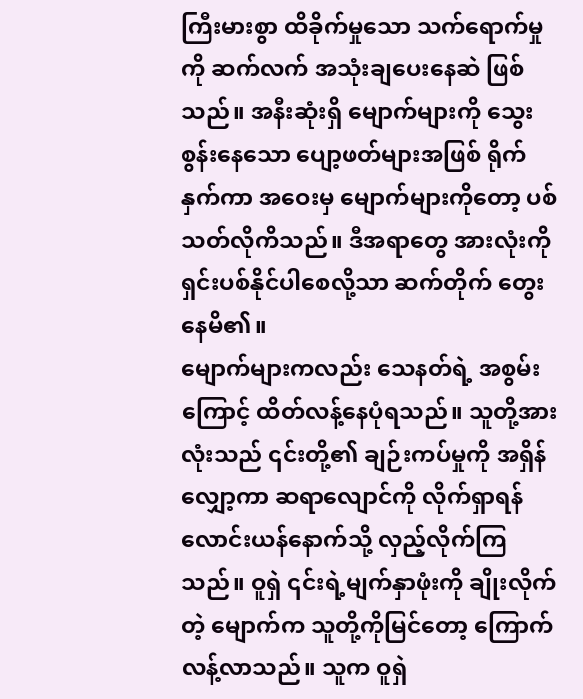ကြီးမားစွာ ထိခိုက်မှုသော သက်ရောက်မှုကို ဆက်လက် အသုံးချပေးနေဆဲ ဖြစ်သည်။ အနီးဆုံးရှိ မျောက်များကို သွေးစွန်းနေသော ပျော့ဖတ်များအဖြစ် ရိုက်နှက်ကာ အဝေးမှ မျောက်များကိုတော့ ပစ်သတ်လိုကိသည်။ ဒီအရာတွေ အားလုံးကို ရှင်းပစ်နိုင်ပါစေလို့သာ ဆက်တိုက် တွေးနေမိ၏။
မျောက်များကလည်း သေနတ်ရဲ့ အစွမ်းကြောင့် ထိတ်လန့်နေပုံရသည်။ သူတို့အားလုံးသည် ၎င်းတို့၏ ချဉ်းကပ်မှုကို အရှိန်လျှော့ကာ ဆရာလျောင်ကို လိုက်ရှာရန် လောင်းယန်နောက်သို့ လှည့်လိုက်ကြသည်။ ဝူရှဲ ၎င်းရဲ့မျက်နှာဖုံးကို ချိုးလိုက်တဲ့ မျောက်က သူတို့ကိုမြင်တော့ ကြောက်လန့်လာသည်။ သူက ဝူရှဲ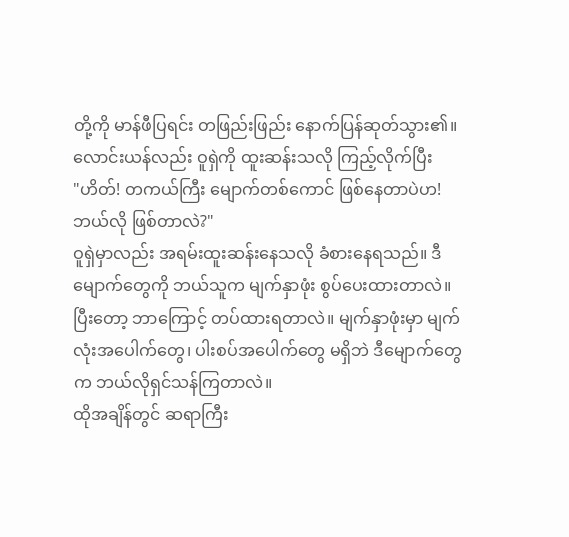တို့ကို မာန်ဖီပြရင်း တဖြည်းဖြည်း နောက်ပြန်ဆုတ်သွား၏။ လောင်းယန်လည်း ဝူရှဲကို ထူးဆန်းသလို ကြည့်လိုက်ပြီး
"ဟိတ်! တကယ်ကြီး မျောက်တစ်ကောင် ဖြစ်နေတာပဲဟ! ဘယ်လို ဖြစ်တာလဲ?"
ဝူရှဲမှာလည်း အရမ်းထူးဆန်းနေသလို ခံစားနေရသည်။ ဒီမျောက်တွေကို ဘယ်သူက မျက်နှာဖုံး စွပ်ပေးထားတာလဲ။ ပြီးတော့ ဘာကြောင့် တပ်ထားရတာလဲ။ မျက်နှာဖုံးမှာ မျက်လုံးအပေါက်တွေ၊ ပါးစပ်အပေါက်တွေ မရှိဘဲ ဒီမျောက်တွေက ဘယ်လိုရှင်သန်ကြတာလဲ။
ထိုအချိန်တွင် ဆရာကြီး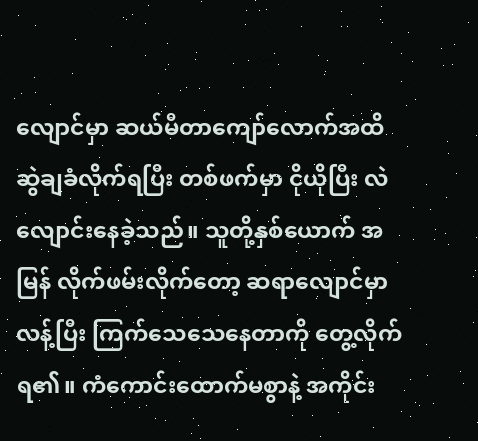လျောင်မှာ ဆယ်မီတာကျော်လောက်အထိ ဆွဲချခံလိုက်ရပြီး တစ်ဖက်မှာ ငိုယိုပြီး လဲလျောင်းနေခဲ့သည်။ သူတို့နှစ်ယောက် အမြန် လိုက်ဖမ်းလိုက်တော့ ဆရာလျောင်မှာ လန့်ပြီး ကြက်သေသေနေတာကို တွေ့လိုက်ရ၏။ ကံကောင်းထောက်မစွာနဲ့ အကိုင်း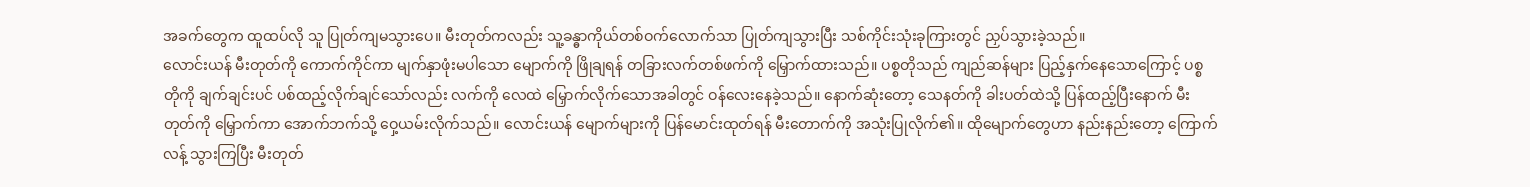အခက်တွေက ထူထပ်လို သူ ပြုတ်ကျမသွားပေ။ မီးတုတ်ကလည်း သူ့ခန္ဓာကိုယ်တစ်ဝက်လောက်သာ ပြုတ်ကျသွားပြီး သစ်ကိုင်းသုံးခုကြားတွင် ညှပ်သွားခဲ့သည်။
လောင်းယန် မီးတုတ်ကို ကောက်ကိုင်ကာ မျက်နှာဖုံးမပါသော မျောက်ကို ဖြိုချရန် တခြားလက်တစ်ဖက်ကို မြှောက်ထားသည်။ ပစ္စတိုသည် ကျည်ဆန်များ ပြည့်နှက်နေသောကြောင့် ပစ္စတိုကို ချက်ချင်းပင် ပစ်ထည့်လိုက်ချင်သော်လည်း လက်ကို လေထဲ မြှောက်လိုက်သောအခါတွင် ဝန်လေးနေခဲ့သည်။ နောက်ဆုံးတော့ သေနတ်ကို ခါးပတ်ထဲသို့ ပြန်ထည့်ပြီးနောက် မီးတုတ်ကို မြှောက်ကာ အောက်ဘက်သို့ ဝှေ့ယမ်းလိုက်သည်။ လောင်းယန် မျောက်များကို ပြန်မောင်းထုတ်ရန် မီးတောက်ကို အသုံးပြုလိုက်၏။ ထိုမျောက်တွေဟာ နည်းနည်းတော့ ကြောက်လန့် သွားကြပြီး မီးတုတ်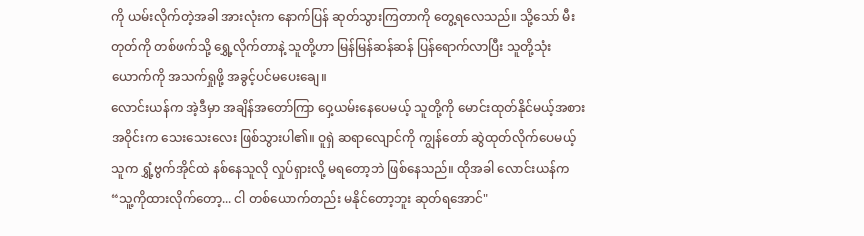ကို ယမ်းလိုက်တဲ့အခါ အားလုံးက နောက်ပြန် ဆုတ်သွားကြတာကို တွေ့ရလေသည်။ သို့သော် မီးတုတ်ကို တစ်ဖက်သို့ ရွှေ့လိုက်တာနဲ့ သူတို့ဟာ မြန်မြန်ဆန်ဆန် ပြန်ရောက်လာပြီး သူတို့သုံးယောက်ကို အသက်ရှုဖို့ အခွင့်ပင်မပေးချေ။
လောင်းယန်က အဲ့ဒီမှာ အချိန်အတော်ကြာ ဝှေ့ယမ်းနေပေမယ့် သူတို့ကို မောင်းထုတ်နိုင်မယ့်အစား အဝိုင်းက သေးသေးလေး ဖြစ်သွားပါ၏။ ဝူရှဲ ဆရာလျောင်ကို ကျွန်တော် ဆွဲထုတ်လိုက်ပေမယ့် သူက ရွှံ့ဗွက်အိုင်ထဲ နစ်နေသူလို လှုပ်ရှားလို့ မရတော့ဘဲ ဖြစ်နေသည်။ ထိုအခါ လောင်းယန်က
“သူ့ကိုထားလိုက်တော့... ငါ တစ်ယောက်တည်း မနိုင်တော့ဘူး ဆုတ်ရအောင်"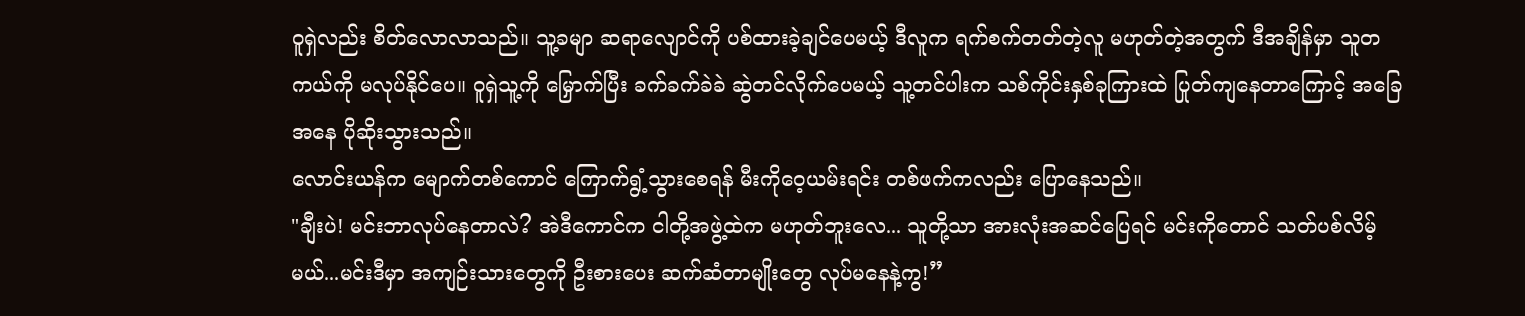ဝူရှဲလည်း စိတ်လောလာသည်။ သူ့ခမျာ ဆရာလျောင်ကို ပစ်ထားခဲ့ချင်ပေမယ့် ဒီလူက ရက်စက်တတ်တဲ့လူ မဟုတ်တဲ့အတွက် ဒီအချိန်မှာ သူတကယ်ကို မလုပ်နိုင်ပေ။ ဝူရှဲသူ့ကို မြှောက်ပြီး ခက်ခက်ခဲခဲ ဆွဲတင်လိုက်ပေမယ့် သူ့တင်ပါးက သစ်ကိုင်းနှစ်ခုကြားထဲ ပြုတ်ကျနေတာကြောင့် အခြေအနေ ပိုဆိုးသွားသည်။
လောင်းယန်က မျောက်တစ်ကောင် ကြောက်ရွံ့သွားစေရန် မီးကိုဝေ့ယမ်းရင်း တစ်ဖက်ကလည်း ပြောနေသည်။
"ချီးပဲ! မင်းဘာလုပ်နေတာလဲ? အဲဒီကောင်က ငါတို့အဖွဲ့ထဲက မဟုတ်ဘူးလေ... သူတို့သာ အားလုံးအဆင်ပြေရင် မင်းကိုတောင် သတ်ပစ်လိမ့်မယ်...မင်းဒီမှာ အကျဉ်းသားတွေကို ဦးစားပေး ဆက်ဆံတာမျိုးတွေ လုပ်မနေနဲ့ကွ!”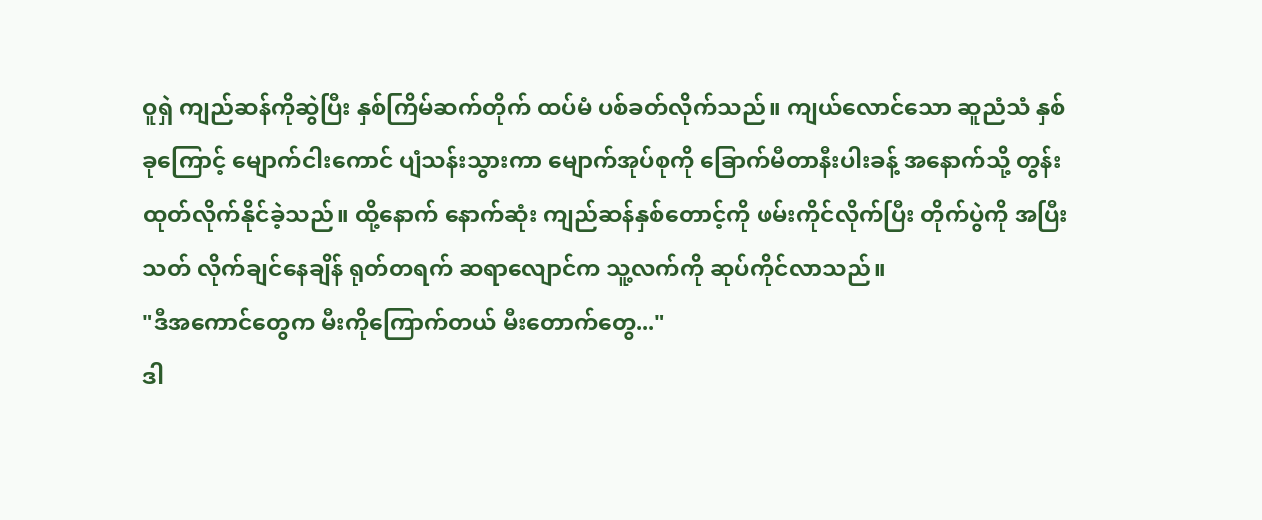ဝူရှဲ ကျည်ဆန်ကိုဆွဲပြီး နှစ်ကြိမ်ဆက်တိုက် ထပ်မံ ပစ်ခတ်လိုက်သည်။ ကျယ်လောင်သော ဆူညံသံ နှစ်ခုကြောင့် မျောက်ငါးကောင် ပျံသန်းသွားကာ မျောက်အုပ်စုကို ခြောက်မီတာနီးပါးခန့် အနောက်သို့ တွန်းထုတ်လိုက်နိုင်ခဲ့သည်။ ထို့နောက် နောက်ဆုံး ကျည်ဆန်နှစ်တောင့်ကို ဖမ်းကိုင်လိုက်ပြီး တိုက်ပွဲကို အပြီးသတ် လိုက်ချင်နေချိန် ရုတ်တရက် ဆရာလျောင်က သူ့လက်ကို ဆုပ်ကိုင်လာသည်။
"ဒီအကောင်တွေက မီးကိုကြောက်တယ် မီးတောက်တွေ..."
ဒါ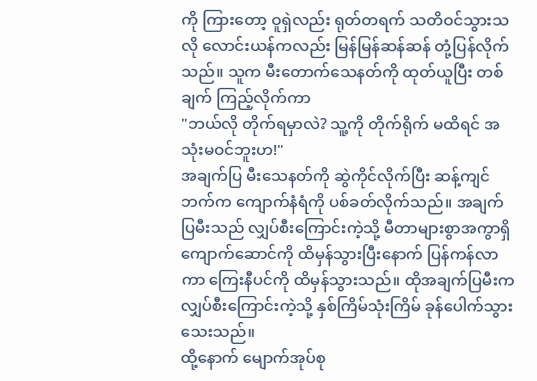ကို ကြားတော့ ဝူရှဲလည်း ရုတ်တရက် သတိဝင်သွားသလို လောင်းယန်ကလည်း မြန်မြန်ဆန်ဆန် တုံ့ပြန်လိုက်သည်။ သူက မီးတောက်သေနတ်ကို ထုတ်ယူပြီး တစ်ချက် ကြည့်လိုက်ကာ
"ဘယ်လို တိုက်ရမှာလဲ? သူ့ကို တိုက်ရိုက် မထိရင် အသုံးမဝင်ဘူးဟ!"
အချက်ပြ မီးသေနတ်ကို ဆွဲကိုင်လိုက်ပြီး ဆန့်ကျင်ဘက်က ကျောက်နံရံကို ပစ်ခတ်လိုက်သည်။ အချက်ပြမီးသည် လျှပ်စီးကြောင်းကဲ့သို့ မီတာများစွာအကွာရှိ ကျောက်ဆောင်ကို ထိမှန်သွားပြီးနောက် ပြန်ကန်လာကာ ကြေးနီပင်ကို ထိမှန်သွားသည်။ ထိုအချက်ပြမီးက လျှပ်စီးကြောင်းကဲ့သို့ နှစ်ကြိမ်သုံးကြိမ် ခုန်ပေါက်သွားသေးသည်။
ထို့နောက် မျောက်အုပ်စု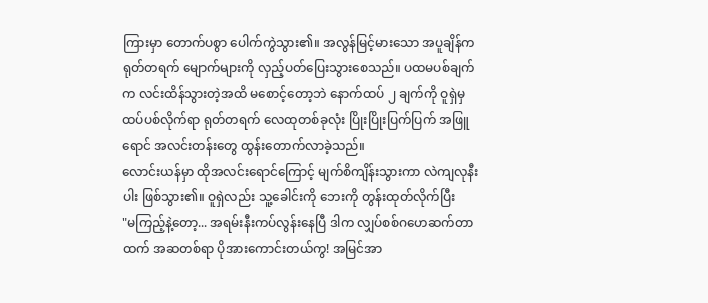ကြားမှာ တောက်ပစွာ ပေါက်ကွဲသွား၏။ အလွန်မြင့်မားသော အပူချိန်က ရုတ်တရက် မျောက်များကို လှည့်ပတ်ပြေးသွားစေသည်။ ပထမပစ်ချက်က လင်းထိန်သွားတဲ့အထိ မစောင့်တော့ဘဲ နောက်ထပ် ၂ ချက်ကို ဝူရှဲမှ ထပ်ပစ်လိုက်ရာ ရုတ်တရက် လေထုတစ်ခုလုံး ပြိုးပြိုးပြက်ပြက် အဖြူရောင် အလင်းတန်းတွေ ထွန်းတောက်လာခဲ့သည်။
လောင်းယန်မှာ ထိုအလင်းရောင်ကြောင့် မျက်စိကျိန်းသွားကာ လဲကျလုနီးပါး ဖြစ်သွား၏။ ဝူရှဲလည်း သူ့ခေါင်းကို ဘေးကို တွန်းထုတ်လိုက်ပြီး
"မကြည့်နဲ့တော့... အရမ်းနီးကပ်လွန်းနေပြီ ဒါက လျှပ်စစ်ဂဟေဆက်တာထက် အဆတစ်ရာ ပိုအားကောင်းတယ်ကွ! အမြင်အာ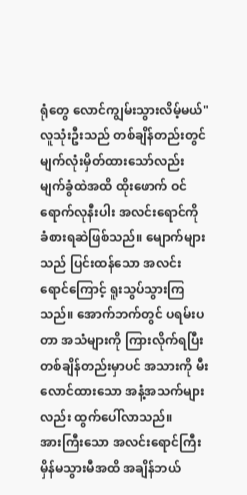ရုံတွေ လောင်ကျွမ်းသွားလိမ့်မယ်"
လူသုံးဦးသည် တစ်ချိန်တည်းတွင် မျက်လုံးမှိတ်ထားသော်လည်း မျက်ခွံထဲအထိ ထိုးဖောက် ဝင်ရောက်လုနီးပါး အလင်းရောင်ကို ခံစားရဆဲဖြစ်သည်။ မျောက်များသည် ပြင်းထန်သော အလင်းရောင်ကြောင့် ရူးသွပ်သွားကြသည်။ အောက်ဘက်တွင် ပရမ်းပတာ အသံများကို ကြားလိုက်ရပြီး တစ်ချိန်တည်းမှာပင် အသားကို မီးလောင်ထားသော အနံ့အသက်များလည်း ထွက်ပေါ်လာသည်။
အားကြီးသော အလင်းရောင်ကြီး မှိန်မသွားမီအထိ အချိန်ဘယ်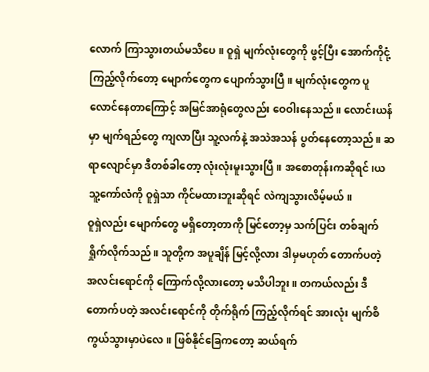လောက် ကြာသွားတယ်မသိပေ။ ဝူရှဲ မျက်လုံးတွေကို ဖွင့်ပြီး အောက်ကိုငုံ့ကြည့်လိုက်တော့ မျောက်တွေက ပျောက်သွားပြီ။ မျက်လုံးတွေက ပူလောင်နေတာကြောင့် အမြင်အာရုံတွေလည်း ဝေဝါးနေသည်။ လောင်းယန်မှာ မျက်ရည်တွေ ကျလာပြီး သူ့လက်နဲ့ အသဲအသန် ပွတ်နေတော့သည်။ ဆရာလျောင်မှာ ဒီတစ်ခါတော့ လုံးလုံးမူးသွားပြီ။ အစောတုန်းကဆိုရင်၊ယ သူ့ကော်လံကို ဝူရှဲသာ ကိုင်မထားဘူးဆိုရင် လဲကျသွားလိမ့်မယ်။
ဝူရှဲလည်း မျောက်တွေ မရှိတော့တာကို မြင်တော့မှ သက်ပြင်း တစ်ချက် ရှိုက်လိုက်သည်။ သူတို့က အပူချိန် မြင့်လို့လား ဒါမှမဟုတ် တောက်ပတဲ့ အလင်းရောင်ကို ကြောက်လို့လားတော့ မသိပါဘူး။ တကယ်လည်း ဒီတောက်ပတဲ့ အလင်းရောင်ကို တိုက်ရိုက် ကြည့်လိုက်ရင် အားလုံး မျက်စိကွယ်သွားမှာပဲလေ။ ဖြစ်နိုင်ခြေကတော့ ဆယ်ရက်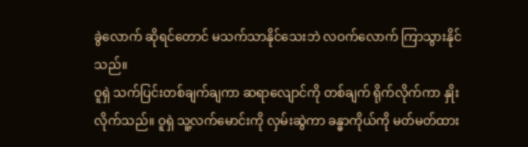ခွဲလောက် ဆိုရင်တောင် မသက်သာနိုင်သေးဘဲ လဝက်လောက် ကြာသွားနိုင်သည်။
ဝူရှဲ သက်ပြင်းတစ်ချက်ချကာ ဆရာလျောင်ကို တစ်ချက် ရိုက်လိုက်ကာ နှိုးလိုက်သည်။ ဝူရှဲ သူ့လက်မောင်းကို လှမ်းဆွဲကာ ခန္ဓာကိုယ်ကို မတ်မတ်ထား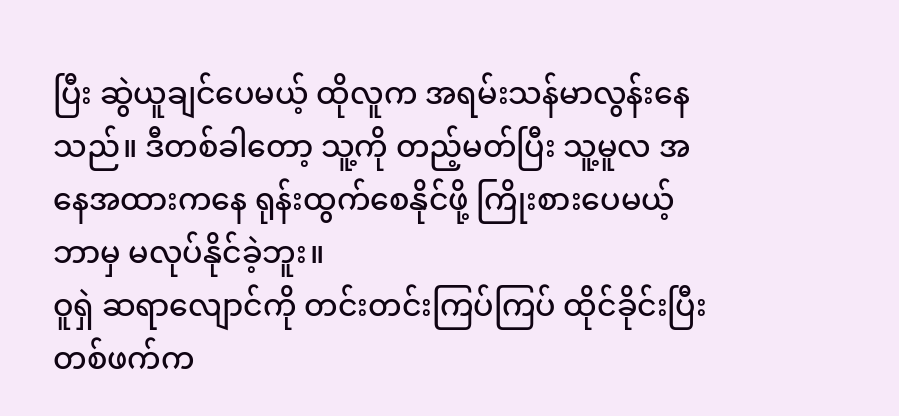ပြီး ဆွဲယူချင်ပေမယ့် ထိုလူက အရမ်းသန်မာလွန်းနေသည်။ ဒီတစ်ခါတော့ သူ့ကို တည့်မတ်ပြီး သူ့မူလ အနေအထားကနေ ရုန်းထွက်စေနိုင်ဖို့ ကြိုးစားပေမယ့် ဘာမှ မလုပ်နိုင်ခဲ့ဘူး။
ဝူရှဲ ဆရာလျောင်ကို တင်းတင်းကြပ်ကြပ် ထိုင်ခိုင်းပြီး တစ်ဖက်က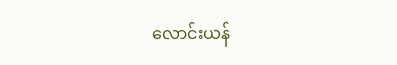လောင်းယန်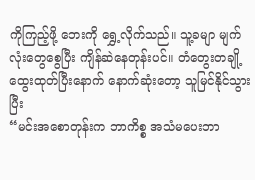ကိုကြည့်ဖို့ ဘေးကို ရွှေ့လိုက်သည်။ သူ့ခမျာ မျက်လုံးတွေစွေပြီး ကျိန်ဆဲနေတုန်းပင်။ တံတွေးတချို့ ထွေးထုတ်ပြီးနောက် နောက်ဆုံးတော့ သူမြင်နိုင်သွားပြီး
“မင်းအစောတုန်းက ဘာကိစ္စ အသံမပေးဘာ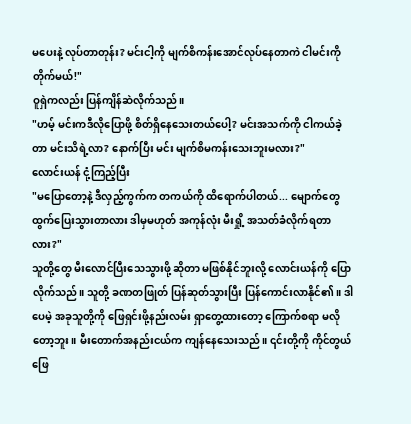မပေးနဲ့ လုပ်တာတုန်း? မင်းငါ့ကို မျက်စိကန်းအောင်လုပ်နေတာကဲ ငါမင်းကိုတိုက်မယ်!"
ဝူရှဲကလည်း ပြန်ကျိန်ဆဲလိုက်သည်။
"ဟမ့် မင်းကဒီလိုပြောဖို့ စိတ်ရှိနေသေးတယ်ပေါ့? မင်းအသက်ကို ငါကယ်ခဲ့တာ မင်းသိရဲ့လာ? နောက်ပြီး မင်း မျက်စိမကန်းသေးဘူးမလား?"
လောင်းယန် ငုံ့ကြည့်ပြီး
"မပြောတော့နဲ့ ဒီလှည့်ကွက်က တကယ်ကို ထိရောက်ပါတယ်... မျောက်တွေ ထွက်ပြေးသွားတာလား ဒါမှမဟုတ် အကုန်လုံး မီးရှို့ အသတ်ခံလိုက်ရတာလား?"
သူတို့တွေ မီးလောင်ပြီးသေသွားဖို့ ဆိုတာ မဖြစ်နိုင်ဘူးလို့ လောင်းယန်ကို ပြောလိုက်သည်။ သူတို့ ခဏတဖြုတ် ပြန်ဆုတ်သွားပြီး ပြန်ကောင်းလာနိုင်၏။ ဒါပေမဲ့ အခုသူတို့ကို ဖြေရှင်းဖို့နည်းလမ်း ရှာတွေ့ထားတော့ ကြောက်စရာ မလိုတော့ဘူး။ မီးတောက်အနည်းငယ်က ကျန်နေသေးသည်။ ၎င်းတို့ကို ကိုင်တွယ်ဖြေ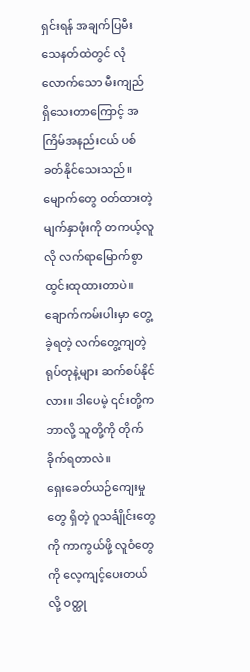ရှင်းရန် အချက်ပြမီး သေနတ်ထဲတွင် လုံလောက်သော မီးကျည် ရှိသေးတာကြောင့် အကြိမ်အနည်းငယ် ပစ်ခတ်နိုင်သေးသည်။
မျောက်တွေ ဝတ်ထားတဲ့ မျက်နှာဖုံးကို တကယ့်လူလို လက်ရာမြောက်စွာ ထွင်းထုထားတာပဲ။ ချောက်ကမ်းပါးမှာ တွေ့ခဲ့ရတဲ့ လက်တွေ့ကျတဲ့ ရုပ်တုနဲ့များ ဆက်စပ်နိုင်လား။ ဒါပေမဲ့ ၎င်းတို့က ဘာလို့ သူတို့ကို တိုက်ခိုက်ရတာလဲ။
ရှေးခေတ်ယဉ်ကျေးမှုတွေ ရှိတဲ့ ဂူသင်္ချိုင်းတွေကို ကာကွယ်ဖို့ လူဝံတွေကို လေ့ကျင့်ပေးတယ်လို့ ဝတ္ထု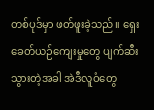တစ်ပုဒ်မှာ ဖတ်ဖူးခဲ့သည်။ ရှေးခေတ်ယဉ်ကျေးမှုတွေ ပျက်ဆီးသွားတဲ့အခါ အဲဒီလူဝံတွေ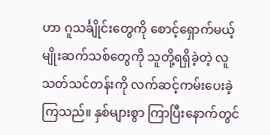ဟာ ဂူသင်္ချိုင်းတွေကို စောင့်ရှောက်မယ့် မျိုးဆက်သစ်တွေကို သူတို့ရရှိခဲ့တဲ့ လူသတ်သင်တန်းကို လက်ဆင့်ကမ်းပေးခဲ့ကြသည်။ နှစ်များစွာ ကြာပြီးနောက်တွင်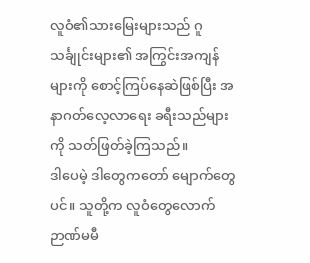လူဝံ၏သားမြေးများသည် ဂူသင်္ချုင်းများ၏ အကြွင်းအကျန်များကို စောင့်ကြပ်နေဆဲဖြစ်ပြီး အနာဂတ်လေ့လာရေး ခရီးသည်များကို သတ်ဖြတ်ခဲ့ကြသည်။
ဒါပေမဲ့ ဒါတွေကတော် မျောက်တွေပင်။ သူတို့က လူဝံတွေလောက် ဉာဏ်မမီ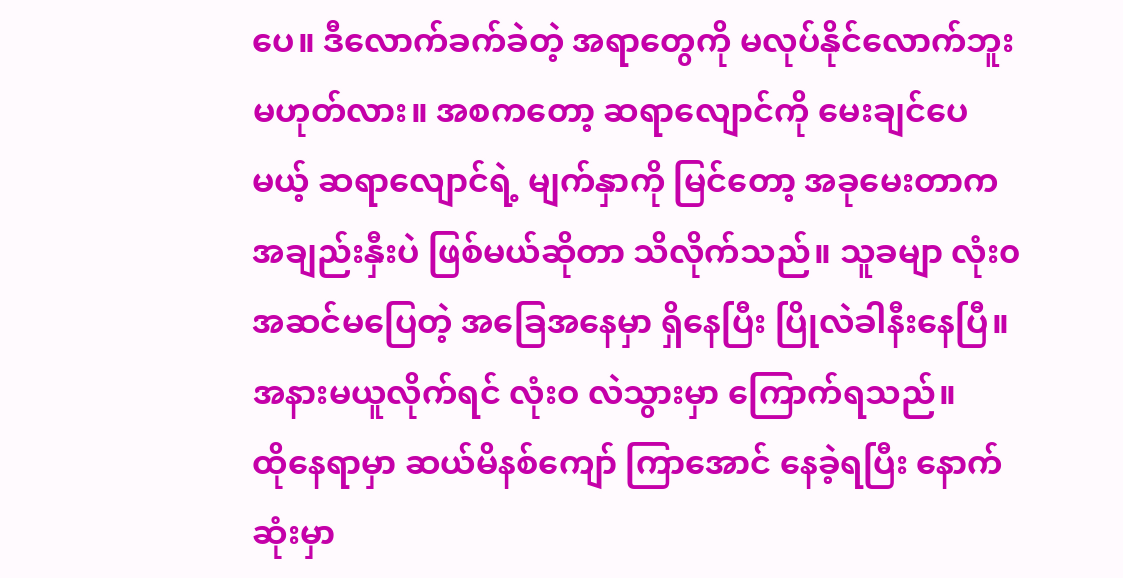ပေ။ ဒီလောက်ခက်ခဲတဲ့ အရာတွေကို မလုပ်နိုင်လောက်ဘူး မဟုတ်လား။ အစကတော့ ဆရာလျောင်ကို မေးချင်ပေမယ့် ဆရာလျောင်ရဲ့ မျက်နှာကို မြင်တော့ အခုမေးတာက အချည်းနှီးပဲ ဖြစ်မယ်ဆိုတာ သိလိုက်သည်။ သူခမျာ လုံး၀ အဆင်မပြေတဲ့ အခြေအနေမှာ ရှိနေပြီး ပြိုလဲခါနီးနေပြီ။ အနားမယူလိုက်ရင် လုံးဝ လဲသွားမှာ ကြောက်ရသည်။
ထိုနေရာမှာ ဆယ်မိနစ်ကျော် ကြာအောင် နေခဲ့ရပြီး နောက်ဆုံးမှာ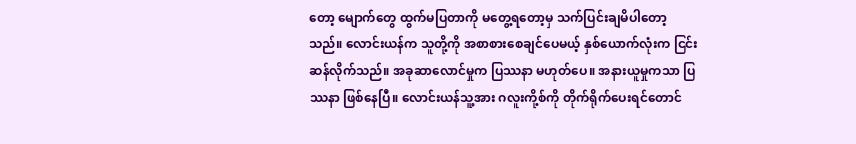တော့ မျောက်တွေ ထွက်မပြတာကို မတွေ့ရတော့မှ သက်ပြင်းချမိပါတော့သည်။ လောင်းယန်က သူတို့ကို အစာစားစေချင်ပေမယ့် နှစ်ယောက်လုံးက ငြင်းဆန်လိုက်သည်။ အခုဆာလောင်မှုက ပြဿနာ မဟုတ်ပေ။ အနားယူမှုကသာ ပြဿနာ ဖြစ်နေပြီ။ လောင်းယန်သူ့အား ဂလူးကို့စ်ကို တိုက်ရိုက်ပေးရင်တောင်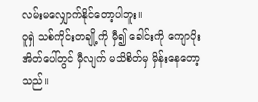လမ်းမလျှောက်နိုင်တော့ပါဘူး။
ဝူရှဲ သစ်ကိုင်းတချို့ကို မှီ၍ ခေါင်းကို ကျောပိုးအိတ်ပေါ်တွင် မှီလျက် မသိစိတ်မှ မှိန်းနေတော့သည်။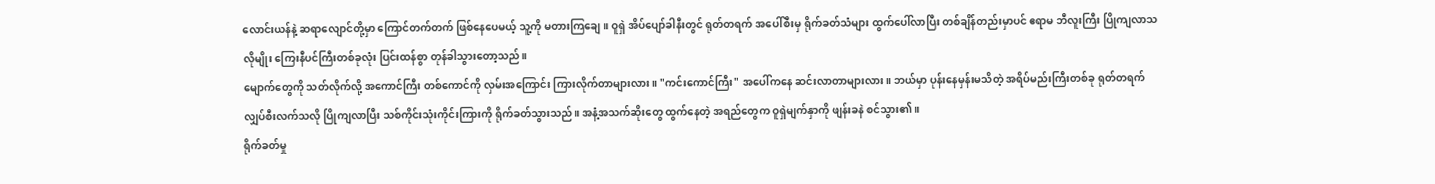လောင်းယန်နဲ့ ဆရာလျောင်တို့မှာ ကြောင်တက်တက် ဖြစ်နေပေမယ့် သူ့ကို မတားကြချေ။ ဝူရှဲ အိပ်ပျော်ခါနီးတွင် ရုတ်တရက် အပေါ်စီးမှ ရိုက်ခတ်သံများ ထွက်ပေါ်လာပြီး တစ်ချိန်တည်းမှာပင် ဧရာမ ဘီလူးကြီး ပြိုကျလာသလိုမျိုး ကြေးနီပင်ကြီးတစ်ခုလုံး ပြင်းထန်စွာ တုန်ခါသွားတော့သည်။
မျောက်တွေကို သတ်လိုက်လို့ အကောင်ကြီး တစ်ကောင်ကို လှမ်းအကြောင်း ကြားလိုက်တာများလား။ "ကင်းကောင်ကြီး" အပေါ်ကနေ ဆင်းလာတာများလား။ ဘယ်မှာ ပုန်းနေမှန်းမသိတဲ့ အရိပ်မည်းကြီးတစ်ခု ရုတ်တရက် လျှပ်စီးလက်သလို ပြိုကျလာပြီး သစ်ကိုင်းသုံးကိုင်းကြားကို ရိုက်ခတ်သွားသည်။ အနံ့အသက်ဆိုးတွေ ထွက်နေတဲ့ အရည်တွေက ဝူရှဲမျက်နှာကို ဖျန်းခနဲ စင်သွား၏။
ရိုက်ခတ်မှု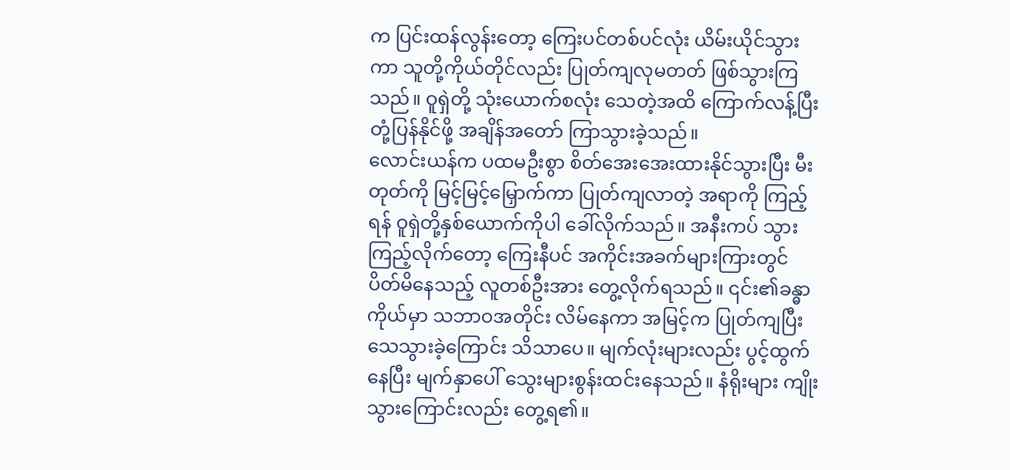က ပြင်းထန်လွန်းတော့ ကြေးပင်တစ်ပင်လုံး ယိမ်းယိုင်သွားကာ သူတို့ကိုယ်တိုင်လည်း ပြုတ်ကျလုမတတ် ဖြစ်သွားကြသည်။ ဝူရှဲတို့ သုံးယောက်စလုံး သေတဲ့အထိ ကြောက်လန့်ပြီး တုံ့ပြန်နိုင်ဖို့ အချိန်အတော် ကြာသွားခဲ့သည်။
လောင်းယန်က ပထမဦးစွာ စိတ်အေးအေးထားနိုင်သွားပြီး မီးတုတ်ကို မြင့်မြင့်မြှောက်ကာ ပြုတ်ကျလာတဲ့ အရာကို ကြည့်ရန် ဝူရှဲတို့နှစ်ယောက်ကိုပါ ခေါ်လိုက်သည်။ အနီးကပ် သွားကြည့်လိုက်တော့ ကြေးနီပင် အကိုင်းအခက်များကြားတွင် ပိတ်မိနေသည့် လူတစ်ဦးအား တွေ့လိုက်ရသည်။ ၎င်း၏ခန္ဓာကိုယ်မှာ သဘာဝအတိုင်း လိမ်နေကာ အမြင့်က ပြုတ်ကျပြီး သေသွားခဲ့ကြောင်း သိသာပေ။ မျက်လုံးများလည်း ပွင့်ထွက်နေပြီး မျက်နှာပေါ် သွေးများစွန်းထင်းနေသည်။ နံရိုးများ ကျိုးသွားကြောင်းလည်း တွေ့ရ၏။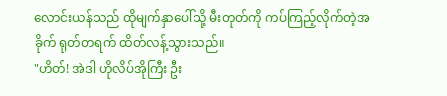လောင်းယန်သည် ထိုမျက်နှာပေါ်သို့ မီးတုတ်ကို ကပ်ကြည့်လိုက်တဲ့အခိုက် ရုတ်တရက် ထိတ်လန့်သွားသည်။
"ဟိတ်! အဲဒါ ဟိုလိပ်အိုကြီး ဦး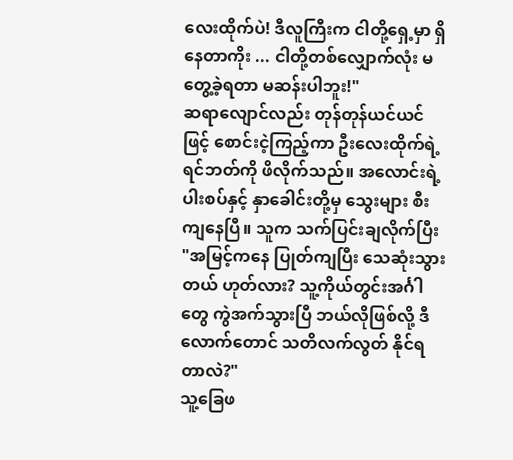လေးထိုက်ပဲ! ဒီလူကြီးက ငါတို့ရှေ့မှာ ရှိနေတာကိုး ... ငါတို့တစ်လျှောက်လုံး မတွေ့ခဲ့ရတာ မဆန်းပါဘူး!"
ဆရာလျောင်လည်း တုန်တုန်ယင်ယင်ဖြင့် စောင်းငဲ့ကြည့်ကာ ဦးလေးထိုက်ရဲ့ ရင်ဘတ်ကို ဖိလိုက်သည်။ အလောင်းရဲ့ ပါးစပ်နှင့် နှာခေါင်းတို့မှ သွေးများ စီးကျနေပြီ။ သူက သက်ပြင်းချလိုက်ပြီး
"အမြင့်ကနေ ပြုတ်ကျပြီး သေဆုံးသွားတယ် ဟုတ်လား? သူ့ကိုယ်တွင်းအင်္ဂါတွေ ကွဲအက်သွားပြီ ဘယ်လိုဖြစ်လို့ ဒီလောက်တောင် သတိလက်လွတ် နိုင်ရတာလဲ?"
သူ့ခြေဖ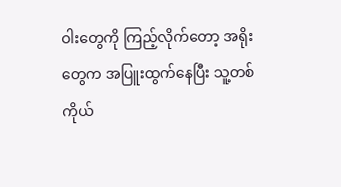ဝါးတွေကို ကြည့်လိုက်တော့ အရိုးတွေက အပြူးထွက်နေပြီး သူ့တစ်ကိုယ်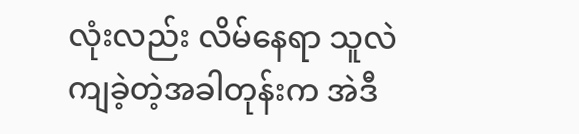လုံးလည်း လိမ်နေရာ သူလဲကျခဲ့တဲ့အခါတုန်းက အဲဒီ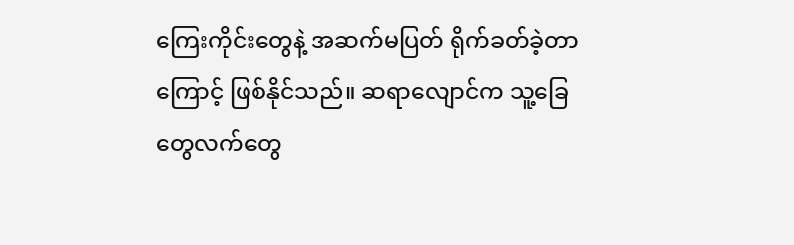ကြေးကိုင်းတွေနဲ့ အဆက်မပြတ် ရိုက်ခတ်ခဲ့တာကြောင့် ဖြစ်နိုင်သည်။ ဆရာလျောင်က သူ့ခြေတွေလက်တွေ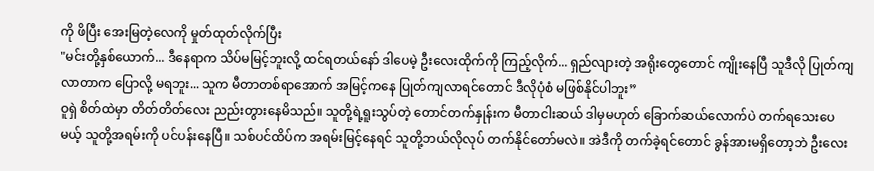ကို ဖိပြီး အေးမြတဲ့လေကို မှုတ်ထုတ်လိုက်ပြီး
"မင်းတို့နှစ်ယောက်... ဒီနေရာက သိပ်မမြင့်ဘူးလို့ ထင်ရတယ်နော် ဒါပေမဲ့ ဦးလေးထိုက်ကို ကြည့်လိုက်... ရှည်လျားတဲ့ အရိုးတွေတောင် ကျိုးနေပြီ သူဒီလို ပြုတ်ကျလာတာက ပြောလို့ မရဘူး... သူက မီတာတစ်ရာအောက် အမြင့်ကနေ ပြုတ်ကျလာရင်တောင် ဒီလိုပုံစံ မဖြစ်နိုင်ပါဘူး”
ဝူရှဲ စိတ်ထဲမှာ တိတ်တိတ်လေး ညည်းတွားနေမိသည်။ သူတို့ရဲ့ရူးသွပ်တဲ့ တောင်တက်နှုန်းက မီတာငါးဆယ် ဒါမှမဟုတ် ခြောက်ဆယ်လောက်ပဲ တက်ရသေးပေမယ့် သူတို့အရမ်းကို ပင်ပန်းနေပြီ။ သစ်ပင်ထိပ်က အရမ်းမြင့်နေရင် သူတို့ဘယ်လိုလုပ် တက်နိုင်တော်မလဲ။ အဲဒီကို တက်ခဲ့ရင်တောင် ခွန်အားမရှိတော့ဘဲ ဦးလေး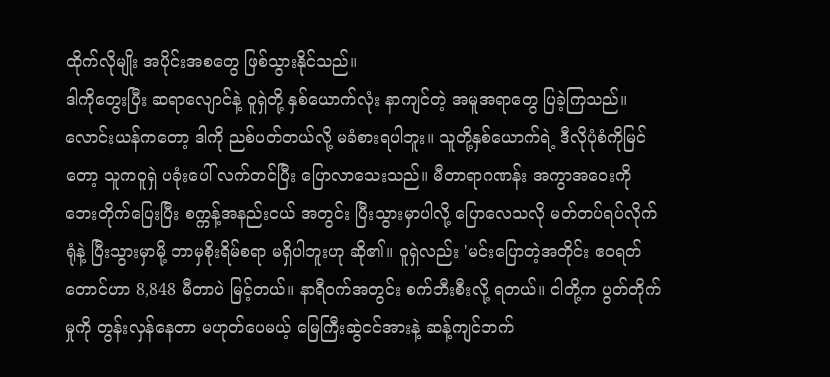ထိုက်လိုမျိုး အပိုင်းအစတွေ ဖြစ်သွားနိုင်သည်။
ဒါကိုတွေးပြီး ဆရာလျောင်နဲ့ ဝူရှဲတို့ နှစ်ယောက်လုံး နာကျင်တဲ့ အမူအရာတွေ ပြခဲ့ကြသည်။
လောင်းယန်ကတော့ ဒါကို ညစ်ပတ်တယ်လို့ မခံစားရပါဘူး။ သူတို့နှစ်ယောက်ရဲ့ ဒီလိုပုံစံကိုမြင်တော့ သူကဝူရှဲ ပခုံးပေါ် လက်တင်ပြီး ပြောလာသေးသည်။ မီတာရာဂဏန်း အကွာအဝေးကို ဘေးတိုက်ပြေးပြီး စက္ကန့်အနည်းငယ် အတွင်း ပြီးသွားမှာပါလို့ ပြောလေသလို မတ်တပ်ရပ်လိုက်ရုံနဲ့ ပြီးသွားမှာမို့ ဘာမှစိုးရိမ်စရာ မရှိပါဘူးဟု ဆို၏။ ဝူရှဲလည်း 'မင်းပြောတဲ့အတိုင်း ဧဝရတ်တောင်ဟာ 8,848 မီတာပဲ မြင့်တယ်။ နာရီဝက်အတွင်း စက်ဘီးစီးလို့ ရတယ်။ ငါတို့က ပွတ်တိုက်မှုကို တွန်းလှန်နေတာ မဟုတ်ပေမယ့် မြေကြီးဆွဲငင်အားနဲ့ ဆန့်ကျင်ဘက်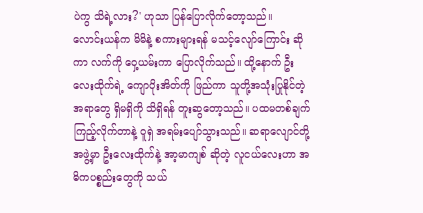ပဲကွ သိရဲ့လား?' ဟုသာ ပြန်ပြောလိုက်တော့သည်။
လောင်းယန်က မိမိနဲ့ စကားများရန် မသင့်လျော်ကြောင်း ဆိုကာ လက်ကို ဝှေ့ယမ်းကာ ပြောလိုက်သည်။ ထို့နောက် ဦးလေးထိုက်ရဲ့ ကျောပိုးအိတ်ကို ဖြည်ကာ သူတို့အသုံးပြုနိုင်တဲ့ အရာတွေ ရှိမရှိကို သိရှိရန် တူးဆွတော့သည်။ ပထမတစ်ချက် ကြည့်လိုက်တာနဲ့ ဝူရှဲ အရမ်းပျော်သွားသည်။ ဆရာလျောင်တို့ အဖွဲ့မှာ ဦးလေးထိုက်နဲ့ အာ့မာကျစ် ဆိုတဲ့ လူငယ်လေးဟာ အဓိကပစ္စည်းတွေကို သယ်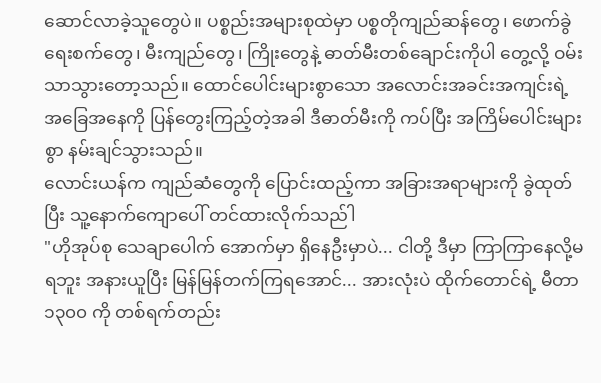ဆောင်လာခဲ့သူတွေပဲ။ ပစ္စည်းအများစုထဲမှာ ပစ္စတိုကျည်ဆန်တွေ၊ ဖောက်ခွဲရေးစက်တွေ၊ မီးကျည်တွေ၊ ကြိုးတွေနဲ့ ဓာတ်မီးတစ်ချောင်းကိုပါ တွေ့လို့ ဝမ်းသာသွားတော့သည်။ ထောင်ပေါင်းများစွာသော အလောင်းအခင်းအကျင်းရဲ့ အခြေအနေကို ပြန်တွေးကြည့်တဲ့အခါ ဒီဓာတ်မီးကို ကပ်ပြီး အကြိမ်ပေါင်းများစွာ နမ်းချင်သွားသည်။
လောင်းယန်က ကျည်ဆံတွေကို ပြောင်းထည့်ကာ အခြားအရာများကို ခွဲထုတ်ပြီး သူ့နောက်ကျောပေါ် တင်ထားလိုက်သည်ါ
"ဟိုအုပ်စု သေချာပေါက် အောက်မှာ ရှိနေဦးမှာပဲ... ငါတို့ ဒီမှာ ကြာကြာနေလို့မရဘူး အနားယူပြီး မြန်မြန်တက်ကြရအောင်... အားလုံးပဲ ထိုက်တောင်ရဲ့ မီတာ ၁၃၀၀ ကို တစ်ရက်တည်း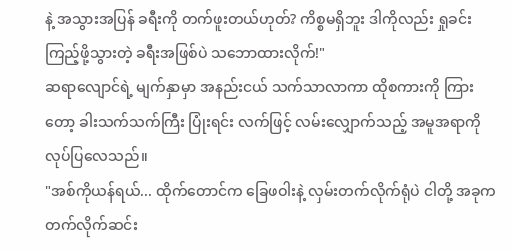နဲ့ အသွားအပြန် ခရီးကို တက်ဖူးတယ်ဟုတ်? ကိစ္စမရှိဘူး ဒါကိုလည်း ရှုခင်းကြည့်ဖို့သွားတဲ့ ခရီးအဖြစ်ပဲ သဘောထားလိုက်!"
ဆရာလျောင်ရဲ့ မျက်နှာမှာ အနည်းငယ် သက်သာလာကာ ထိုစကားကို ကြားတော့ ခါးသက်သက်ကြီး ပြုံးရင်း လက်ဖြင့် လမ်းလျှောက်သည့် အမူအရာကို လုပ်ပြလေသည်။
"အစ်ကိုယန်ရယ်... ထိုက်တောင်က ခြေဖဝါးနဲ့ လှမ်းတက်လိုက်ရုံပဲ ငါတို့ အခုက တက်လိုက်ဆင်း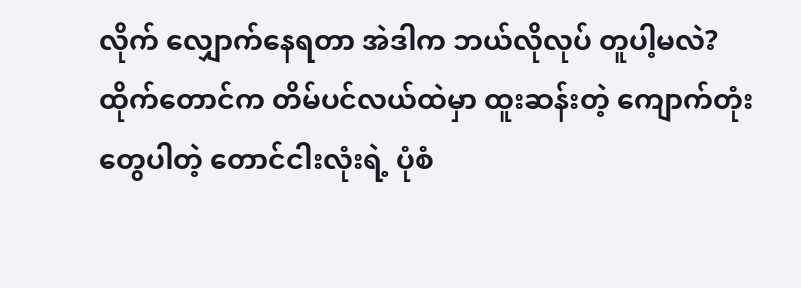လိုက် လျှောက်နေရတာ အဲဒါက ဘယ်လိုလုပ် တူပါ့မလဲ? ထိုက်တောင်က တိမ်ပင်လယ်ထဲမှာ ထူးဆန်းတဲ့ ကျောက်တုံးတွေပါတဲ့ တောင်ငါးလုံးရဲ့ ပုံစံ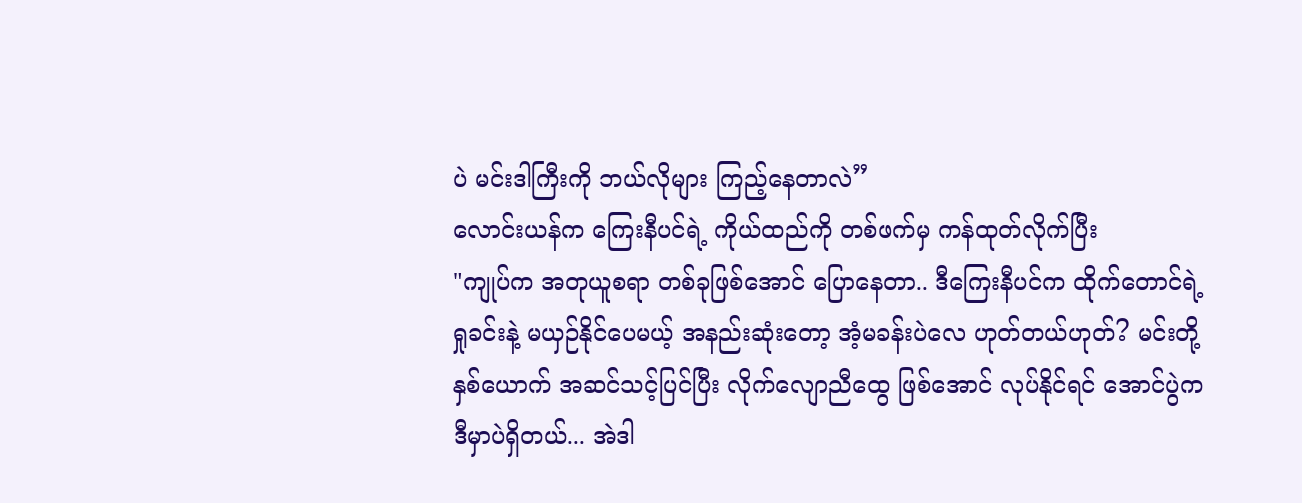ပဲ မင်းဒါကြီးကို ဘယ်လိုများ ကြည့်နေတာလဲ”
လောင်းယန်က ကြေးနီပင်ရဲ့ ကိုယ်ထည်ကို တစ်ဖက်မှ ကန်ထုတ်လိုက်ပြီး
"ကျုပ်က အတုယူစရာ တစ်ခုဖြစ်အောင် ပြောနေတာ.. ဒီကြေးနီပင်က ထိုက်တောင်ရဲ့ရှုခင်းနဲ့ မယှဉ်နိုင်ပေမယ့် အနည်းဆုံးတော့ အံ့မခန်းပဲလေ ဟုတ်တယ်ဟုတ်? မင်းတို့နှစ်ယောက် အဆင်သင့်ပြင်ပြီး လိုက်လျောညီထွေ ဖြစ်အောင် လုပ်နိုင်ရင် အောင်ပွဲက ဒီမှာပဲရှိတယ်... အဲဒါ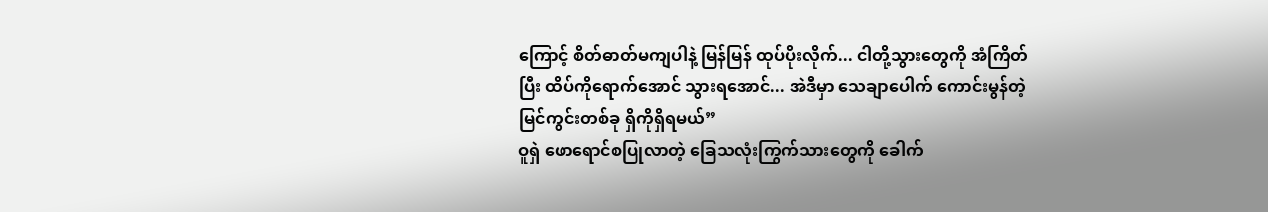ကြောင့် စိတ်ဓာတ်မကျပါနဲ့ မြန်မြန် ထုပ်ပိုးလိုက်... ငါတို့သွားတွေကို အံကြိတ်ပြီး ထိပ်ကိုရောက်အောင် သွားရအောင်... အဲဒီမှာ သေချာပေါက် ကောင်းမွန်တဲ့ မြင်ကွင်းတစ်ခု ရှိကိုရှိရမယ်”
ဝူရှဲ ဖောရောင်စပြုလာတဲ့ ခြေသလုံးကြွက်သားတွေကို ခေါက်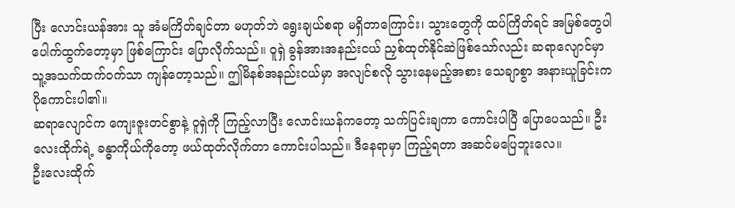ပြီး လောင်းယန်အား သူ အံမကြိတ်ချင်တာ မဟုတ်ဘဲ ရွေးချယ်စရာ မရှိတာကြောင်း၊ သွားတွေကို ထပ်ကြိတ်ရင် အမြစ်တွေပါ ပေါက်ထွက်တော့မှာ ဖြစ်ကြောင်း ပြောလိုက်သည်။ ဝူရှဲ ခွန်အားအနည်းငယ် ညှစ်ထုတ်နိုင်ဆဲဖြစ်သော်လည်း ဆရာလျောင်မှာ သူ့အသက်ထက်ဝက်သာ ကျန်တော့သည်။ ဤမိနစ်အနည်းငယ်မှာ အလျင်စလို သွားနေမည့်အစား သေချာစွာ အနားယူခြင်းက ပိုကောင်းပါ၏။
ဆရာလျောင်က ကျေးဇူးတင်စွာနဲ့ ဝူရှဲကို ကြည့်လာပြီး လောင်းယန်ကတော့ သက်ပြင်းချကာ ကောင်းပါပြီ ပြောပေသည်။ ဦးလေးထိုက်ရဲ့ ခန္ဓာကိုယ်ကိုတော့ ဖယ်ထုတ်လိုက်တာ ကောင်းပါသည်။ ဒီနေရာမှာ ကြည့်ရတာ အဆင်မပြေဘူးလေ။
ဦးလေးထိုက်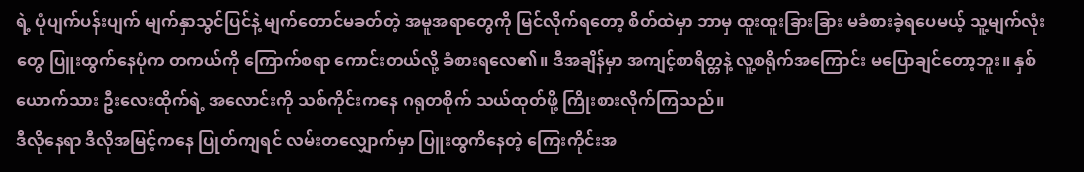ရဲ့ ပုံပျက်ပန်းပျက် မျက်နှာသွင်ပြင်နဲ့ မျက်တောင်မခတ်တဲ့ အမူအရာတွေကို မြင်လိုက်ရတော့ စိတ်ထဲမှာ ဘာမှ ထူးထူးခြားခြား မခံစားခဲ့ရပေမယ့် သူ့မျက်လုံးတွေ ပြူးထွက်နေပုံက တကယ်ကို ကြောက်စရာ ကောင်းတယ်လို့ ခံစားရလေ၏။ ဒီအချိန်မှာ အကျင့်စာရိတ္တနဲ့ လူ့စရိုက်အကြောင်း မပြောချင်တော့ဘူး။ နှစ်ယောက်သား ဦးလေးထိုက်ရဲ့ အလောင်းကို သစ်ကိုင်းကနေ ဂရုတစိုက် သယ်ထုတ်ဖို့ ကြိုးစားလိုက်ကြသည်။
ဒီလိုနေရာ ဒီလိုအမြင့်ကနေ ပြုတ်ကျရင် လမ်းတလျှောက်မှာ ပြူးထွကိနေတဲ့ ကြေးကိုင်းအ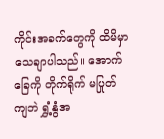ကိုင်းအခက်တွေကို ထိမိမှာ သေချာပါသည်။ အောက်ခြေကို တိုက်ရိုက် မပြုတ်ကျဘဲ ရွှံ့နွံအ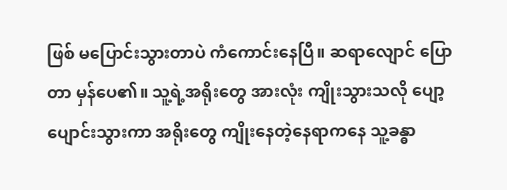ဖြစ် မပြောင်းသွားတာပဲ ကံကောင်းနေပြီ။ ဆရာလျောင် ပြောတာ မှန်ပေ၏။ သူ့ရဲ့အရိုးတွေ အားလုံး ကျိုးသွားသလို ပျော့ပျောင်းသွားကာ အရိုးတွေ ကျိုးနေတဲ့နေရာကနေ သူ့ခန္ဓာ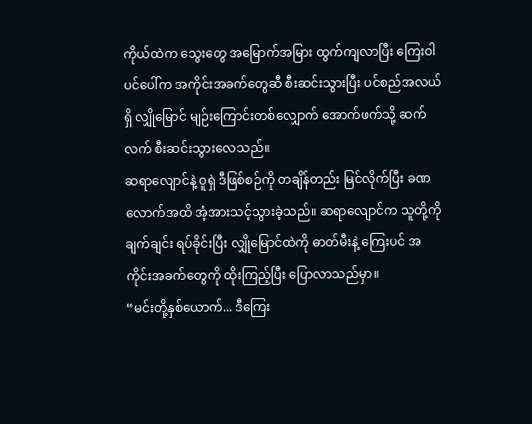ကိုယ်ထဲက သွေးတွေ အမြောက်အမြား ထွက်ကျလာပြီး ကြေးဝါပင်ပေါ်က အကိုင်းအခက်တွေဆီ စီးဆင်းသွားပြီး ပင်စည်အလယ်ရှိ လျှိုမြောင် မျဉ်းကြောင်းတစ်လျှောက် အောက်ဖက်သို့ ဆက်လက် စီးဆင်းသွားလေသည်။
ဆရာလျောင်နဲ့ ဝူရှဲ ဒီဖြစ်စဉ်ကို တချိန်တည်း မြင်လိုက်ပြီး ခဏလောက်အထိ အံ့အားသင့်သွားခဲ့သည်။ ဆရာလျောင်က သူတို့ကို ချက်ချင်း ရပ်ခိုင်းပြီး လျှိုမြောင်ထဲကို ဓာတ်မီးနဲ့ ကြေးပင် အကိုင်းအခက်တွေကို ထိုးကြည့်ပြီး ပြောလာသည်မှာ။
“မင်းတို့နှစ်ယောက်... ဒီကြေး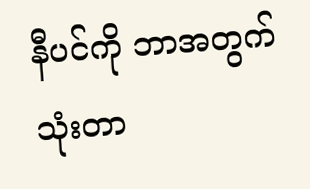နီပင်ကို ဘာအတွက်သုံးတာ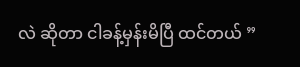လဲ ဆိုတာ ငါခန့်မှန်းမိပြီ ထင်တယ် ”